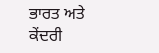ਭਾਰਤ ਅਤੇ ਕੇਂਦਰੀ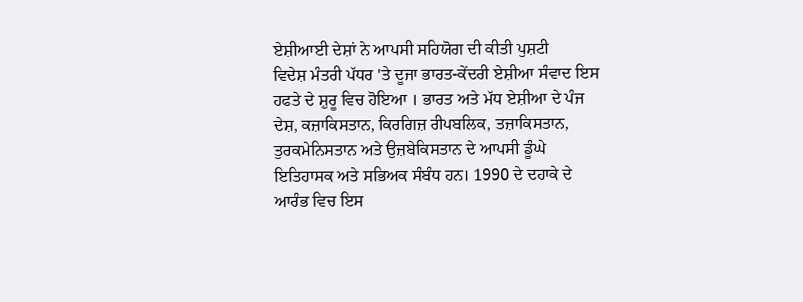ਏਸ਼ੀਆਈ ਦੇਸ਼ਾਂ ਨੇ ਆਪਸੀ ਸਹਿਯੋਗ ਦੀ ਕੀਤੀ ਪੁਸ਼ਟੀ
ਵਿਦੇਸ਼ ਮੰਤਰੀ ਪੱਧਰ 'ਤੇ ਦੂਜਾ ਭਾਰਤ-ਕੇਂਦਰੀ ਏਸ਼ੀਆ ਸੰਵਾਦ ਇਸ ਹਫਤੇ ਦੇ ਸ਼ੁਰੂ ਵਿਚ ਹੋਇਆ । ਭਾਰਤ ਅਤੇ ਮੱਧ ਏਸ਼ੀਆ ਦੇ ਪੰਜ ਦੇਸ਼, ਕਜ਼ਾਕਿਸਤਾਨ, ਕਿਰਗਿਜ਼ ਰੀਪਬਲਿਕ, ਤਜ਼ਾਕਿਸਤਾਨ, ਤੁਰਕਮੇਨਿਸਤਾਨ ਅਤੇ ਉਜ਼ਬੇਕਿਸਤਾਨ ਦੇ ਆਪਸੀ ਡੂੰਘੇ ਇਤਿਹਾਸਕ ਅਤੇ ਸਭਿਅਕ ਸੰਬੰਧ ਹਨ। 1990 ਦੇ ਦਹਾਕੇ ਦੇ ਆਰੰਭ ਵਿਚ ਇਸ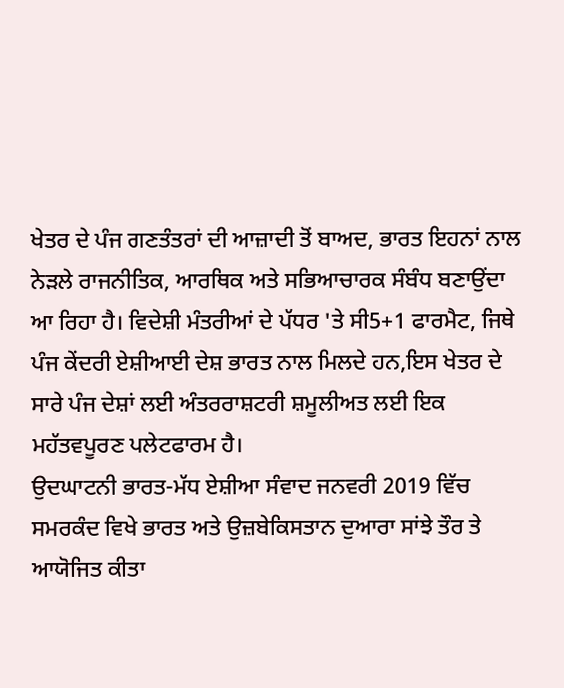ਖੇਤਰ ਦੇ ਪੰਜ ਗਣਤੰਤਰਾਂ ਦੀ ਆਜ਼ਾਦੀ ਤੋਂ ਬਾਅਦ, ਭਾਰਤ ਇਹਨਾਂ ਨਾਲ ਨੇੜਲੇ ਰਾਜਨੀਤਿਕ, ਆਰਥਿਕ ਅਤੇ ਸਭਿਆਚਾਰਕ ਸੰਬੰਧ ਬਣਾਉਂਦਾ ਆ ਰਿਹਾ ਹੈ। ਵਿਦੇਸ਼ੀ ਮੰਤਰੀਆਂ ਦੇ ਪੱਧਰ 'ਤੇ ਸੀ5+1 ਫਾਰਮੈਟ, ਜਿਥੇ ਪੰਜ ਕੇਂਦਰੀ ਏਸ਼ੀਆਈ ਦੇਸ਼ ਭਾਰਤ ਨਾਲ ਮਿਲਦੇ ਹਨ,ਇਸ ਖੇਤਰ ਦੇ ਸਾਰੇ ਪੰਜ ਦੇਸ਼ਾਂ ਲਈ ਅੰਤਰਰਾਸ਼ਟਰੀ ਸ਼ਮੂਲੀਅਤ ਲਈ ਇਕ ਮਹੱਤਵਪੂਰਣ ਪਲੇਟਫਾਰਮ ਹੈ।
ਉਦਘਾਟਨੀ ਭਾਰਤ-ਮੱਧ ਏਸ਼ੀਆ ਸੰਵਾਦ ਜਨਵਰੀ 2019 ਵਿੱਚ ਸਮਰਕੰਦ ਵਿਖੇ ਭਾਰਤ ਅਤੇ ਉਜ਼ਬੇਕਿਸਤਾਨ ਦੁਆਰਾ ਸਾਂਝੇ ਤੌਰ ਤੇ ਆਯੋਜਿਤ ਕੀਤਾ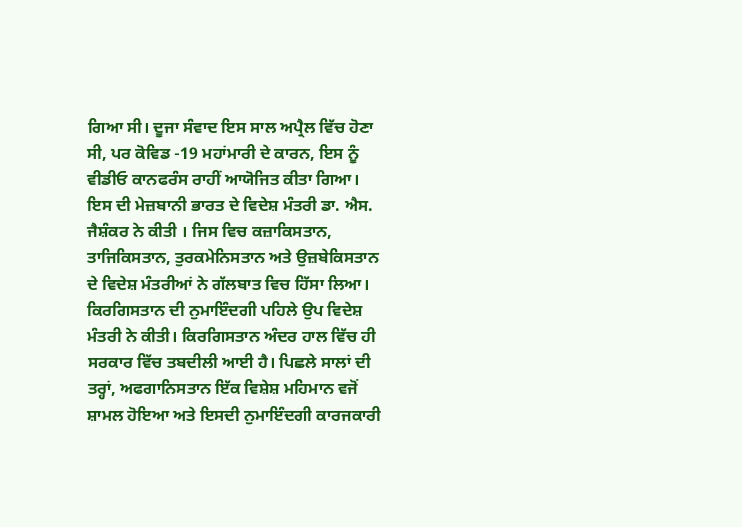ਗਿਆ ਸੀ। ਦੂਜਾ ਸੰਵਾਦ ਇਸ ਸਾਲ ਅਪ੍ਰੈਲ ਵਿੱਚ ਹੋਣਾ ਸੀ, ਪਰ ਕੋਵਿਡ -19 ਮਹਾਂਮਾਰੀ ਦੇ ਕਾਰਨ, ਇਸ ਨੂੰ ਵੀਡੀਓ ਕਾਨਫਰੰਸ ਰਾਹੀਂ ਆਯੋਜਿਤ ਕੀਤਾ ਗਿਆ। ਇਸ ਦੀ ਮੇਜ਼ਬਾਨੀ ਭਾਰਤ ਦੇ ਵਿਦੇਸ਼ ਮੰਤਰੀ ਡਾ. ਐਸ. ਜੈਸ਼ੰਕਰ ਨੇ ਕੀਤੀ । ਜਿਸ ਵਿਚ ਕਜ਼ਾਕਿਸਤਾਨ, ਤਾਜਿਕਿਸਤਾਨ, ਤੁਰਕਮੇਨਿਸਤਾਨ ਅਤੇ ਉਜ਼ਬੇਕਿਸਤਾਨ ਦੇ ਵਿਦੇਸ਼ ਮੰਤਰੀਆਂ ਨੇ ਗੱਲਬਾਤ ਵਿਚ ਹਿੱਸਾ ਲਿਆ। ਕਿਰਗਿਸਤਾਨ ਦੀ ਨੁਮਾਇੰਦਗੀ ਪਹਿਲੇ ਉਪ ਵਿਦੇਸ਼ ਮੰਤਰੀ ਨੇ ਕੀਤੀ। ਕਿਰਗਿਸਤਾਨ ਅੰਦਰ ਹਾਲ ਵਿੱਚ ਹੀ ਸਰਕਾਰ ਵਿੱਚ ਤਬਦੀਲੀ ਆਈ ਹੈ। ਪਿਛਲੇ ਸਾਲਾਂ ਦੀ ਤਰ੍ਹਾਂ, ਅਫਗਾਨਿਸਤਾਨ ਇੱਕ ਵਿਸ਼ੇਸ਼ ਮਹਿਮਾਨ ਵਜੋਂ ਸ਼ਾਮਲ ਹੋਇਆ ਅਤੇ ਇਸਦੀ ਨੁਮਾਇੰਦਗੀ ਕਾਰਜਕਾਰੀ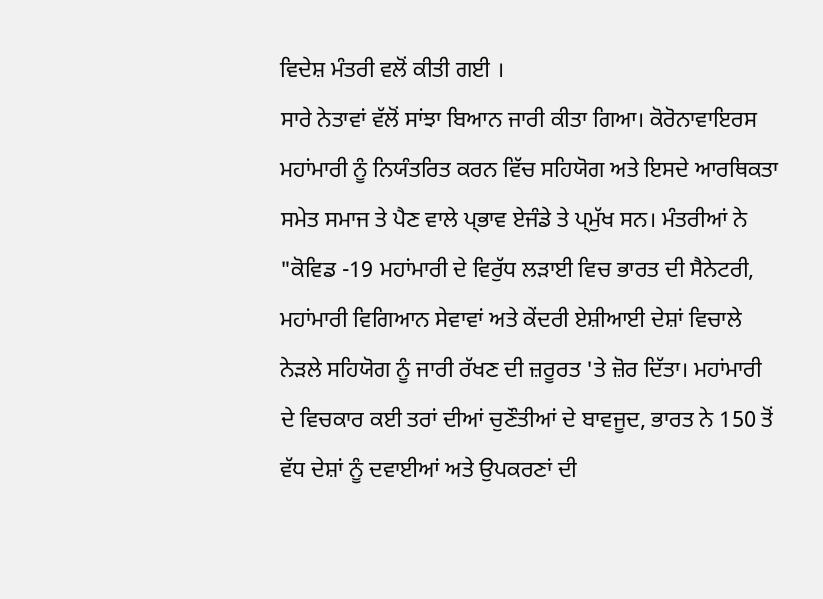ਵਿਦੇਸ਼ ਮੰਤਰੀ ਵਲੋਂ ਕੀਤੀ ਗਈ ।
ਸਾਰੇ ਨੇਤਾਵਾਂ ਵੱਲੋਂ ਸਾਂਝਾ ਬਿਆਨ ਜਾਰੀ ਕੀਤਾ ਗਿਆ। ਕੋਰੋਨਾਵਾਇਰਸ ਮਹਾਂਮਾਰੀ ਨੂੰ ਨਿਯੰਤਰਿਤ ਕਰਨ ਵਿੱਚ ਸਹਿਯੋਗ ਅਤੇ ਇਸਦੇ ਆਰਥਿਕਤਾ ਸਮੇਤ ਸਮਾਜ ਤੇ ਪੈਣ ਵਾਲੇ ਪ੍ਭਾਵ ਏਜੰਡੇ ਤੇ ਪ੍ਮੁੱਖ ਸਨ। ਮੰਤਰੀਆਂ ਨੇ "ਕੋਵਿਡ -19 ਮਹਾਂਮਾਰੀ ਦੇ ਵਿਰੁੱਧ ਲੜਾਈ ਵਿਚ ਭਾਰਤ ਦੀ ਸੈਨੇਟਰੀ, ਮਹਾਂਮਾਰੀ ਵਿਗਿਆਨ ਸੇਵਾਵਾਂ ਅਤੇ ਕੇਂਦਰੀ ਏਸ਼ੀਆਈ ਦੇਸ਼ਾਂ ਵਿਚਾਲੇ ਨੇੜਲੇ ਸਹਿਯੋਗ ਨੂੰ ਜਾਰੀ ਰੱਖਣ ਦੀ ਜ਼ਰੂਰਤ 'ਤੇ ਜ਼ੋਰ ਦਿੱਤਾ। ਮਹਾਂਮਾਰੀ ਦੇ ਵਿਚਕਾਰ ਕਈ ਤਰਾਂ ਦੀਆਂ ਚੁਣੌਤੀਆਂ ਦੇ ਬਾਵਜੂਦ, ਭਾਰਤ ਨੇ 150 ਤੋਂ ਵੱਧ ਦੇਸ਼ਾਂ ਨੂੰ ਦਵਾਈਆਂ ਅਤੇ ਉਪਕਰਣਾਂ ਦੀ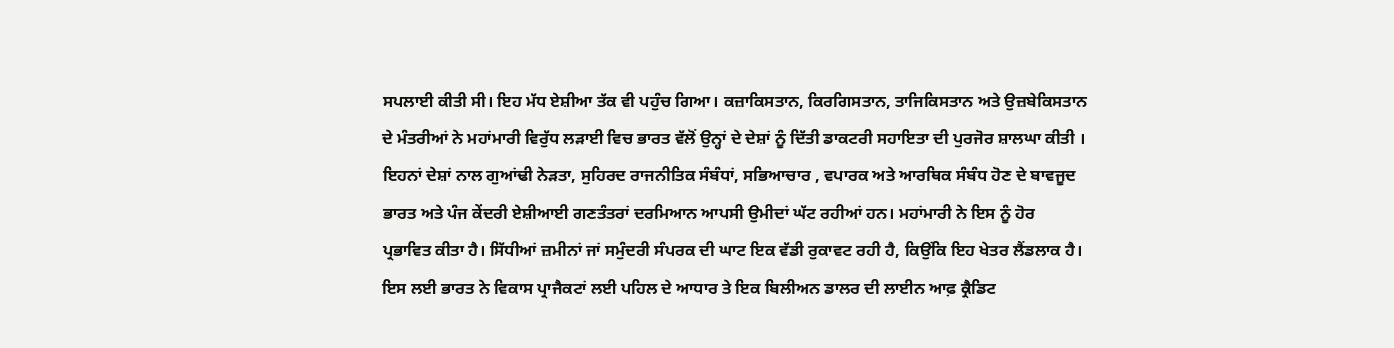ਸਪਲਾਈ ਕੀਤੀ ਸੀ। ਇਹ ਮੱਧ ਏਸ਼ੀਆ ਤੱਕ ਵੀ ਪਹੁੰਚ ਗਿਆ। ਕਜ਼ਾਕਿਸਤਾਨ, ਕਿਰਗਿਸਤਾਨ, ਤਾਜਿਕਿਸਤਾਨ ਅਤੇ ਉਜ਼ਬੇਕਿਸਤਾਨ ਦੇ ਮੰਤਰੀਆਂ ਨੇ ਮਹਾਂਮਾਰੀ ਵਿਰੁੱਧ ਲੜਾਈ ਵਿਚ ਭਾਰਤ ਵੱਲੋਂ ਉਨ੍ਹਾਂ ਦੇ ਦੇਸ਼ਾਂ ਨੂੰ ਦਿੱਤੀ ਡਾਕਟਰੀ ਸਹਾਇਤਾ ਦੀ ਪੁਰਜੋਰ ਸ਼ਾਲਘਾ ਕੀਤੀ ।
ਇਹਨਾਂ ਦੇਸ਼ਾਂ ਨਾਲ ਗੁਆਂਢੀ ਨੇੜਤਾ, ਸੁਹਿਰਦ ਰਾਜਨੀਤਿਕ ਸੰਬੰਧਾਂ, ਸਭਿਆਚਾਰ , ਵਪਾਰਕ ਅਤੇ ਆਰਥਿਕ ਸੰਬੰਧ ਹੋਣ ਦੇ ਬਾਵਜੂਦ ਭਾਰਤ ਅਤੇ ਪੰਜ ਕੇਂਦਰੀ ਏਸ਼ੀਆਈ ਗਣਤੰਤਰਾਂ ਦਰਮਿਆਨ ਆਪਸੀ ਉਮੀਦਾਂ ਘੱਟ ਰਹੀਆਂ ਹਨ। ਮਹਾਂਮਾਰੀ ਨੇ ਇਸ ਨੂੰ ਹੋਰ ਪ੍ਰਭਾਵਿਤ ਕੀਤਾ ਹੈ। ਸਿੱਧੀਆਂ ਜ਼ਮੀਨਾਂ ਜਾਂ ਸਮੁੰਦਰੀ ਸੰਪਰਕ ਦੀ ਘਾਟ ਇਕ ਵੱਡੀ ਰੁਕਾਵਟ ਰਹੀ ਹੈ, ਕਿਉਂਕਿ ਇਹ ਖੇਤਰ ਲੈਂਡਲਾਕ ਹੈ। ਇਸ ਲਈ ਭਾਰਤ ਨੇ ਵਿਕਾਸ ਪ੍ਰਾਜੈਕਟਾਂ ਲਈ ਪਹਿਲ ਦੇ ਆਧਾਰ ਤੇ ਇਕ ਬਿਲੀਅਨ ਡਾਲਰ ਦੀ ਲਾਈਨ ਆਫ਼ ਕ੍ਰੈਡਿਟ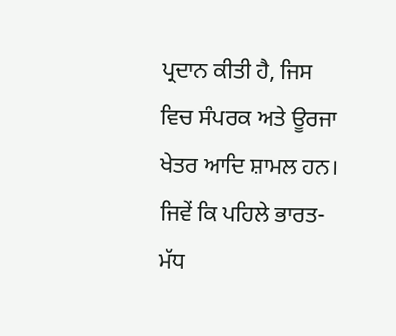ਪ੍ਰਦਾਨ ਕੀਤੀ ਹੈ, ਜਿਸ ਵਿਚ ਸੰਪਰਕ ਅਤੇ ਊਰਜਾ ਖੇਤਰ ਆਦਿ ਸ਼ਾਮਲ ਹਨ।
ਜਿਵੇਂ ਕਿ ਪਹਿਲੇ ਭਾਰਤ-ਮੱਧ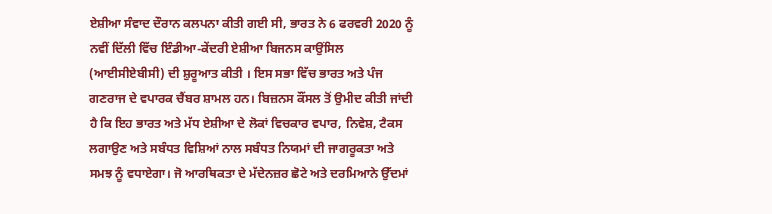ਏਸ਼ੀਆ ਸੰਵਾਦ ਦੌਰਾਨ ਕਲਪਨਾ ਕੀਤੀ ਗਈ ਸੀ, ਭਾਰਤ ਨੇ 6 ਫਰਵਰੀ 2020 ਨੂੰ ਨਵੀਂ ਦਿੱਲੀ ਵਿੱਚ ਇੰਡੀਆ-ਕੇਂਦਰੀ ਏਸ਼ੀਆ ਬਿਜਨਸ ਕਾਉਂਸਿਲ (ਆਈਸੀਏਬੀਸੀ) ਦੀ ਸ਼ੁਰੂਆਤ ਕੀਤੀ । ਇਸ ਸਭਾ ਵਿੱਚ ਭਾਰਤ ਅਤੇ ਪੰਜ ਗਣਰਾਜ ਦੇ ਵਪਾਰਕ ਚੈਂਬਰ ਸ਼ਾਮਲ ਹਨ। ਬਿਜ਼ਨਸ ਕੌਂਸਲ ਤੋਂ ਉਮੀਦ ਕੀਤੀ ਜਾਂਦੀ ਹੈ ਕਿ ਇਹ ਭਾਰਤ ਅਤੇ ਮੱਧ ਏਸ਼ੀਆ ਦੇ ਲੋਕਾਂ ਵਿਚਕਾਰ ਵਪਾਰ, ਨਿਵੇਸ਼, ਟੈਕਸ ਲਗਾਉਣ ਅਤੇ ਸਬੰਧਤ ਵਿਸ਼ਿਆਂ ਨਾਲ ਸਬੰਧਤ ਨਿਯਮਾਂ ਦੀ ਜਾਗਰੂਕਤਾ ਅਤੇ ਸਮਝ ਨੂੰ ਵਧਾਏਗਾ। ਜੋ ਆਰਥਿਕਤਾ ਦੇ ਮੱਦੇਨਜ਼ਰ ਛੋਟੇ ਅਤੇ ਦਰਮਿਆਨੇ ਉੱਦਮਾਂ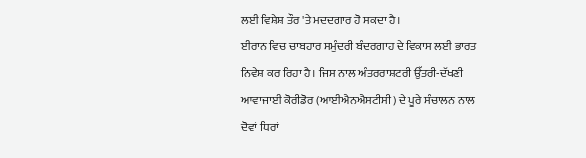ਲਈ ਵਿਸ਼ੇਸ਼ ਤੌਰ 'ਤੇ ਮਦਦਗਾਰ ਹੋ ਸਕਦਾ ਹੈ।
ਈਰਾਨ ਵਿਚ ਚਾਬਹਾਰ ਸਮੁੰਦਰੀ ਬੰਦਰਗਾਹ ਦੇ ਵਿਕਾਸ ਲਈ ਭਾਰਤ ਨਿਵੇਸ਼ ਕਰ ਰਿਹਾ ਹੈ। ਜਿਸ ਨਾਲ ਅੰਤਰਰਾਸ਼ਟਰੀ ਉੱਤਰੀ-ਦੱਖਣੀ ਆਵਾਜਾਈ ਕੋਰੀਡੋਰ (ਆਈਐਨਐਸਟੀਸੀ) ਦੇ ਪੂਰੇ ਸੰਚਾਲਨ ਨਾਲ ਦੋਵਾਂ ਧਿਰਾਂ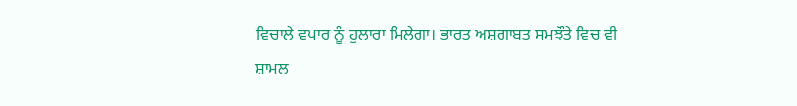ਵਿਚਾਲੇ ਵਪਾਰ ਨੂੰ ਹੁਲਾਰਾ ਮਿਲੇਗਾ। ਭਾਰਤ ਅਸ਼ਗਾਬਤ ਸਮਝੌਤੇ ਵਿਚ ਵੀ ਸ਼ਾਮਲ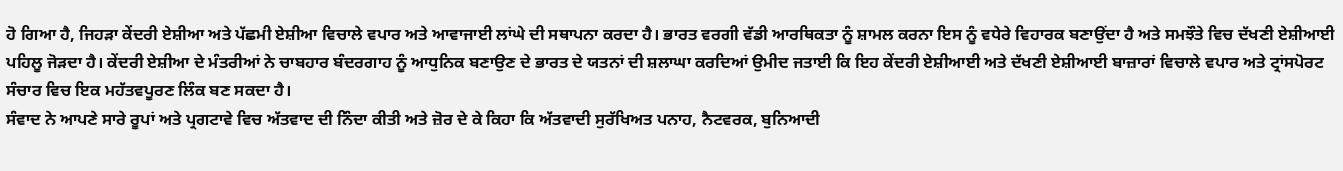ਹੋ ਗਿਆ ਹੈ, ਜਿਹੜਾ ਕੇਂਦਰੀ ਏਸ਼ੀਆ ਅਤੇ ਪੱਛਮੀ ਏਸ਼ੀਆ ਵਿਚਾਲੇ ਵਪਾਰ ਅਤੇ ਆਵਾਜਾਈ ਲਾਂਘੇ ਦੀ ਸਥਾਪਨਾ ਕਰਦਾ ਹੈ। ਭਾਰਤ ਵਰਗੀ ਵੱਡੀ ਆਰਥਿਕਤਾ ਨੂੰ ਸ਼ਾਮਲ ਕਰਨਾ ਇਸ ਨੂੰ ਵਧੇਰੇ ਵਿਹਾਰਕ ਬਣਾਉਂਦਾ ਹੈ ਅਤੇ ਸਮਝੌਤੇ ਵਿਚ ਦੱਖਣੀ ਏਸ਼ੀਆਈ ਪਹਿਲੂ ਜੋੜਦਾ ਹੈ। ਕੇਂਦਰੀ ਏਸ਼ੀਆ ਦੇ ਮੰਤਰੀਆਂ ਨੇ ਚਾਬਹਾਰ ਬੰਦਰਗਾਹ ਨੂੰ ਆਧੁਨਿਕ ਬਣਾਉਣ ਦੇ ਭਾਰਤ ਦੇ ਯਤਨਾਂ ਦੀ ਸ਼ਲਾਘਾ ਕਰਦਿਆਂ ਉਮੀਦ ਜਤਾਈ ਕਿ ਇਹ ਕੇਂਦਰੀ ਏਸ਼ੀਆਈ ਅਤੇ ਦੱਖਣੀ ਏਸ਼ੀਆਈ ਬਾਜ਼ਾਰਾਂ ਵਿਚਾਲੇ ਵਪਾਰ ਅਤੇ ਟ੍ਰਾਂਸਪੋਰਟ ਸੰਚਾਰ ਵਿਚ ਇਕ ਮਹੱਤਵਪੂਰਣ ਲਿੰਕ ਬਣ ਸਕਦਾ ਹੈ।
ਸੰਵਾਦ ਨੇ ਆਪਣੇ ਸਾਰੇ ਰੂਪਾਂ ਅਤੇ ਪ੍ਰਗਟਾਵੇ ਵਿਚ ਅੱਤਵਾਦ ਦੀ ਨਿੰਦਾ ਕੀਤੀ ਅਤੇ ਜ਼ੋਰ ਦੇ ਕੇ ਕਿਹਾ ਕਿ ਅੱਤਵਾਦੀ ਸੁਰੱਖਿਅਤ ਪਨਾਹ, ਨੈਟਵਰਕ, ਬੁਨਿਆਦੀ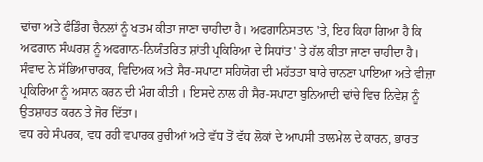ਢਾਂਚਾ ਅਤੇ ਫੰਡਿੰਗ ਚੈਨਲਾਂ ਨੂੰ ਖਤਮ ਕੀਤਾ ਜਾਣਾ ਚਾਹੀਦਾ ਹੈ। ਅਫਗਾਨਿਸਤਾਨ 'ਤੇ, ਇਹ ਕਿਹਾ ਗਿਆ ਹੈ ਕਿ ਅਫਗਾਨ ਸੰਘਰਸ਼ ਨੂੰ ਅਫਗਾਨ-ਨਿਯੰਤਰਿਤ ਸ਼ਾਂਤੀ ਪ੍ਰਕਿਰਿਆ ਦੇ ਸਿਧਾਂਤ' ਤੇ ਹੱਲ ਕੀਤਾ ਜਾਣਾ ਚਾਹੀਦਾ ਹੈ। ਸੰਵਾਦ ਨੇ ਸੱਭਿਆਚਾਰਕ, ਵਿਦਿਅਕ ਅਤੇ ਸੈਰ-ਸਪਾਟਾ ਸਹਿਯੋਗ ਦੀ ਮਹੱਤਤਾ ਬਾਰੇ ਚਾਨਣਾ ਪਾਇਆ ਅਤੇ ਵੀਜ਼ਾ ਪ੍ਰਕਿਰਿਆ ਨੂੰ ਅਸਾਨ ਕਰਨ ਦੀ ਮੰਗ ਕੀਤੀ । ਇਸਦੇ ਨਾਲ ਹੀ ਸੈਰ-ਸਪਾਟਾ ਬੁਨਿਆਦੀ ਢਾਂਚੇ ਵਿਚ ਨਿਵੇਸ਼ ਨੂੰ ਉਤਸ਼ਾਹਤ ਕਰਨ ਤੇ ਜੋਰ ਦਿੱਤਾ।
ਵਧ ਰਹੇ ਸੰਪਰਕ, ਵਧ ਰਹੀ ਵਪਾਰਕ ਰੁਚੀਆਂ ਅਤੇ ਵੱਧ ਤੋਂ ਵੱਧ ਲੋਕਾਂ ਦੇ ਆਪਸੀ ਤਾਲਮੇਲ ਦੇ ਕਾਰਨ, ਭਾਰਤ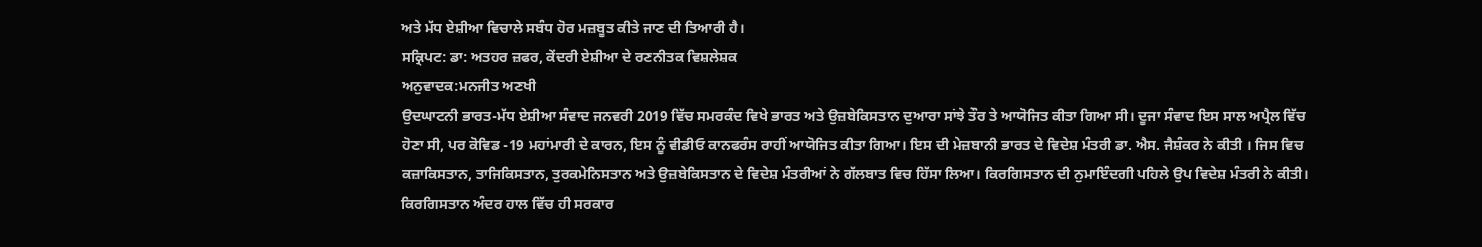ਅਤੇ ਮੱਧ ਏਸ਼ੀਆ ਵਿਚਾਲੇ ਸਬੰਧ ਹੋਰ ਮਜ਼ਬੂਤ ਕੀਤੇ ਜਾਣ ਦੀ ਤਿਆਰੀ ਹੈ।
ਸਕ੍ਰਿਪਟ: ਡਾ: ਅਤਹਰ ਜ਼ਫਰ, ਕੇਂਦਰੀ ਏਸ਼ੀਆ ਦੇ ਰਣਨੀਤਕ ਵਿਸ਼ਲੇਸ਼ਕ
ਅਨੁਵਾਦਕ:ਮਨਜੀਤ ਅਣਖੀ
ਉਦਘਾਟਨੀ ਭਾਰਤ-ਮੱਧ ਏਸ਼ੀਆ ਸੰਵਾਦ ਜਨਵਰੀ 2019 ਵਿੱਚ ਸਮਰਕੰਦ ਵਿਖੇ ਭਾਰਤ ਅਤੇ ਉਜ਼ਬੇਕਿਸਤਾਨ ਦੁਆਰਾ ਸਾਂਝੇ ਤੌਰ ਤੇ ਆਯੋਜਿਤ ਕੀਤਾ ਗਿਆ ਸੀ। ਦੂਜਾ ਸੰਵਾਦ ਇਸ ਸਾਲ ਅਪ੍ਰੈਲ ਵਿੱਚ ਹੋਣਾ ਸੀ, ਪਰ ਕੋਵਿਡ -19 ਮਹਾਂਮਾਰੀ ਦੇ ਕਾਰਨ, ਇਸ ਨੂੰ ਵੀਡੀਓ ਕਾਨਫਰੰਸ ਰਾਹੀਂ ਆਯੋਜਿਤ ਕੀਤਾ ਗਿਆ। ਇਸ ਦੀ ਮੇਜ਼ਬਾਨੀ ਭਾਰਤ ਦੇ ਵਿਦੇਸ਼ ਮੰਤਰੀ ਡਾ. ਐਸ. ਜੈਸ਼ੰਕਰ ਨੇ ਕੀਤੀ । ਜਿਸ ਵਿਚ ਕਜ਼ਾਕਿਸਤਾਨ, ਤਾਜਿਕਿਸਤਾਨ, ਤੁਰਕਮੇਨਿਸਤਾਨ ਅਤੇ ਉਜ਼ਬੇਕਿਸਤਾਨ ਦੇ ਵਿਦੇਸ਼ ਮੰਤਰੀਆਂ ਨੇ ਗੱਲਬਾਤ ਵਿਚ ਹਿੱਸਾ ਲਿਆ। ਕਿਰਗਿਸਤਾਨ ਦੀ ਨੁਮਾਇੰਦਗੀ ਪਹਿਲੇ ਉਪ ਵਿਦੇਸ਼ ਮੰਤਰੀ ਨੇ ਕੀਤੀ। ਕਿਰਗਿਸਤਾਨ ਅੰਦਰ ਹਾਲ ਵਿੱਚ ਹੀ ਸਰਕਾਰ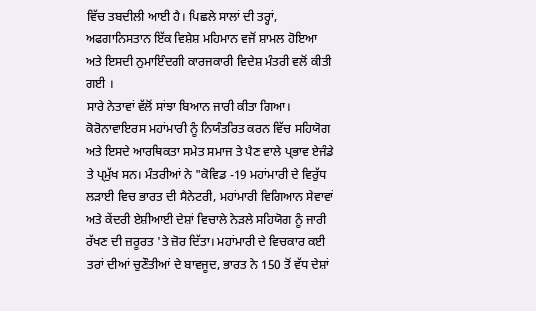ਵਿੱਚ ਤਬਦੀਲੀ ਆਈ ਹੈ। ਪਿਛਲੇ ਸਾਲਾਂ ਦੀ ਤਰ੍ਹਾਂ, ਅਫਗਾਨਿਸਤਾਨ ਇੱਕ ਵਿਸ਼ੇਸ਼ ਮਹਿਮਾਨ ਵਜੋਂ ਸ਼ਾਮਲ ਹੋਇਆ ਅਤੇ ਇਸਦੀ ਨੁਮਾਇੰਦਗੀ ਕਾਰਜਕਾਰੀ ਵਿਦੇਸ਼ ਮੰਤਰੀ ਵਲੋਂ ਕੀਤੀ ਗਈ ।
ਸਾਰੇ ਨੇਤਾਵਾਂ ਵੱਲੋਂ ਸਾਂਝਾ ਬਿਆਨ ਜਾਰੀ ਕੀਤਾ ਗਿਆ। ਕੋਰੋਨਾਵਾਇਰਸ ਮਹਾਂਮਾਰੀ ਨੂੰ ਨਿਯੰਤਰਿਤ ਕਰਨ ਵਿੱਚ ਸਹਿਯੋਗ ਅਤੇ ਇਸਦੇ ਆਰਥਿਕਤਾ ਸਮੇਤ ਸਮਾਜ ਤੇ ਪੈਣ ਵਾਲੇ ਪ੍ਭਾਵ ਏਜੰਡੇ ਤੇ ਪ੍ਮੁੱਖ ਸਨ। ਮੰਤਰੀਆਂ ਨੇ "ਕੋਵਿਡ -19 ਮਹਾਂਮਾਰੀ ਦੇ ਵਿਰੁੱਧ ਲੜਾਈ ਵਿਚ ਭਾਰਤ ਦੀ ਸੈਨੇਟਰੀ, ਮਹਾਂਮਾਰੀ ਵਿਗਿਆਨ ਸੇਵਾਵਾਂ ਅਤੇ ਕੇਂਦਰੀ ਏਸ਼ੀਆਈ ਦੇਸ਼ਾਂ ਵਿਚਾਲੇ ਨੇੜਲੇ ਸਹਿਯੋਗ ਨੂੰ ਜਾਰੀ ਰੱਖਣ ਦੀ ਜ਼ਰੂਰਤ 'ਤੇ ਜ਼ੋਰ ਦਿੱਤਾ। ਮਹਾਂਮਾਰੀ ਦੇ ਵਿਚਕਾਰ ਕਈ ਤਰਾਂ ਦੀਆਂ ਚੁਣੌਤੀਆਂ ਦੇ ਬਾਵਜੂਦ, ਭਾਰਤ ਨੇ 150 ਤੋਂ ਵੱਧ ਦੇਸ਼ਾਂ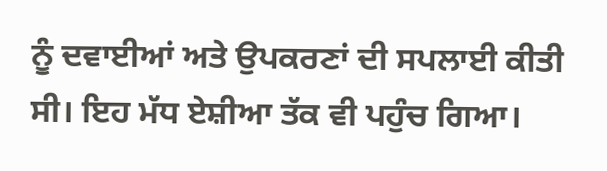ਨੂੰ ਦਵਾਈਆਂ ਅਤੇ ਉਪਕਰਣਾਂ ਦੀ ਸਪਲਾਈ ਕੀਤੀ ਸੀ। ਇਹ ਮੱਧ ਏਸ਼ੀਆ ਤੱਕ ਵੀ ਪਹੁੰਚ ਗਿਆ।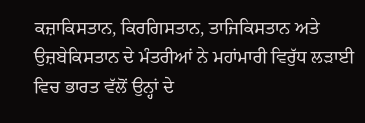ਕਜ਼ਾਕਿਸਤਾਨ, ਕਿਰਗਿਸਤਾਨ, ਤਾਜਿਕਿਸਤਾਨ ਅਤੇ ਉਜ਼ਬੇਕਿਸਤਾਨ ਦੇ ਮੰਤਰੀਆਂ ਨੇ ਮਹਾਂਮਾਰੀ ਵਿਰੁੱਧ ਲੜਾਈ ਵਿਚ ਭਾਰਤ ਵੱਲੋਂ ਉਨ੍ਹਾਂ ਦੇ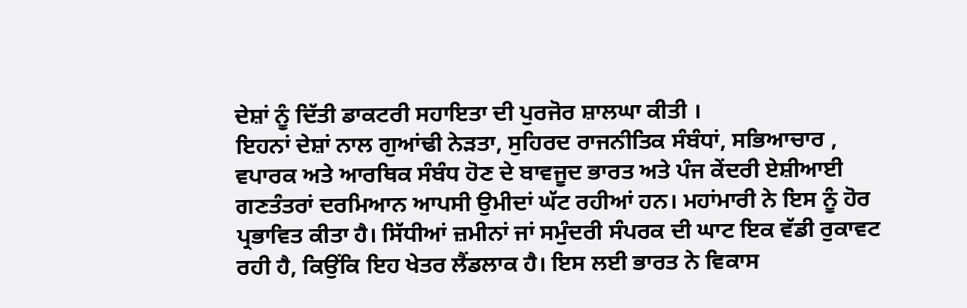ਦੇਸ਼ਾਂ ਨੂੰ ਦਿੱਤੀ ਡਾਕਟਰੀ ਸਹਾਇਤਾ ਦੀ ਪੁਰਜੋਰ ਸ਼ਾਲਘਾ ਕੀਤੀ ।
ਇਹਨਾਂ ਦੇਸ਼ਾਂ ਨਾਲ ਗੁਆਂਢੀ ਨੇੜਤਾ, ਸੁਹਿਰਦ ਰਾਜਨੀਤਿਕ ਸੰਬੰਧਾਂ, ਸਭਿਆਚਾਰ , ਵਪਾਰਕ ਅਤੇ ਆਰਥਿਕ ਸੰਬੰਧ ਹੋਣ ਦੇ ਬਾਵਜੂਦ ਭਾਰਤ ਅਤੇ ਪੰਜ ਕੇਂਦਰੀ ਏਸ਼ੀਆਈ ਗਣਤੰਤਰਾਂ ਦਰਮਿਆਨ ਆਪਸੀ ਉਮੀਦਾਂ ਘੱਟ ਰਹੀਆਂ ਹਨ। ਮਹਾਂਮਾਰੀ ਨੇ ਇਸ ਨੂੰ ਹੋਰ ਪ੍ਰਭਾਵਿਤ ਕੀਤਾ ਹੈ। ਸਿੱਧੀਆਂ ਜ਼ਮੀਨਾਂ ਜਾਂ ਸਮੁੰਦਰੀ ਸੰਪਰਕ ਦੀ ਘਾਟ ਇਕ ਵੱਡੀ ਰੁਕਾਵਟ ਰਹੀ ਹੈ, ਕਿਉਂਕਿ ਇਹ ਖੇਤਰ ਲੈਂਡਲਾਕ ਹੈ। ਇਸ ਲਈ ਭਾਰਤ ਨੇ ਵਿਕਾਸ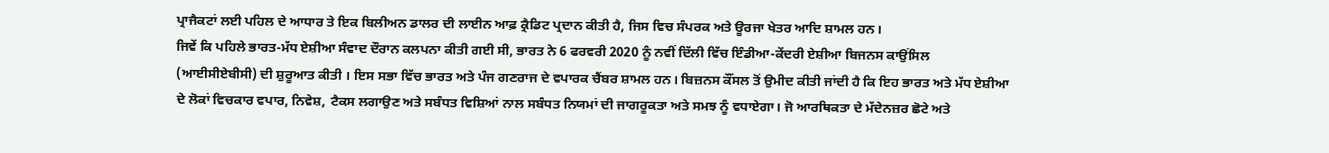ਪ੍ਰਾਜੈਕਟਾਂ ਲਈ ਪਹਿਲ ਦੇ ਆਧਾਰ ਤੇ ਇਕ ਬਿਲੀਅਨ ਡਾਲਰ ਦੀ ਲਾਈਨ ਆਫ਼ ਕ੍ਰੈਡਿਟ ਪ੍ਰਦਾਨ ਕੀਤੀ ਹੈ, ਜਿਸ ਵਿਚ ਸੰਪਰਕ ਅਤੇ ਊਰਜਾ ਖੇਤਰ ਆਦਿ ਸ਼ਾਮਲ ਹਨ।
ਜਿਵੇਂ ਕਿ ਪਹਿਲੇ ਭਾਰਤ-ਮੱਧ ਏਸ਼ੀਆ ਸੰਵਾਦ ਦੌਰਾਨ ਕਲਪਨਾ ਕੀਤੀ ਗਈ ਸੀ, ਭਾਰਤ ਨੇ 6 ਫਰਵਰੀ 2020 ਨੂੰ ਨਵੀਂ ਦਿੱਲੀ ਵਿੱਚ ਇੰਡੀਆ-ਕੇਂਦਰੀ ਏਸ਼ੀਆ ਬਿਜਨਸ ਕਾਉਂਸਿਲ (ਆਈਸੀਏਬੀਸੀ) ਦੀ ਸ਼ੁਰੂਆਤ ਕੀਤੀ । ਇਸ ਸਭਾ ਵਿੱਚ ਭਾਰਤ ਅਤੇ ਪੰਜ ਗਣਰਾਜ ਦੇ ਵਪਾਰਕ ਚੈਂਬਰ ਸ਼ਾਮਲ ਹਨ। ਬਿਜ਼ਨਸ ਕੌਂਸਲ ਤੋਂ ਉਮੀਦ ਕੀਤੀ ਜਾਂਦੀ ਹੈ ਕਿ ਇਹ ਭਾਰਤ ਅਤੇ ਮੱਧ ਏਸ਼ੀਆ ਦੇ ਲੋਕਾਂ ਵਿਚਕਾਰ ਵਪਾਰ, ਨਿਵੇਸ਼, ਟੈਕਸ ਲਗਾਉਣ ਅਤੇ ਸਬੰਧਤ ਵਿਸ਼ਿਆਂ ਨਾਲ ਸਬੰਧਤ ਨਿਯਮਾਂ ਦੀ ਜਾਗਰੂਕਤਾ ਅਤੇ ਸਮਝ ਨੂੰ ਵਧਾਏਗਾ। ਜੋ ਆਰਥਿਕਤਾ ਦੇ ਮੱਦੇਨਜ਼ਰ ਛੋਟੇ ਅਤੇ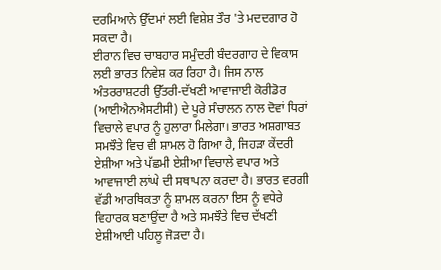ਦਰਮਿਆਨੇ ਉੱਦਮਾਂ ਲਈ ਵਿਸ਼ੇਸ਼ ਤੌਰ 'ਤੇ ਮਦਦਗਾਰ ਹੋ ਸਕਦਾ ਹੈ।
ਈਰਾਨ ਵਿਚ ਚਾਬਹਾਰ ਸਮੁੰਦਰੀ ਬੰਦਰਗਾਹ ਦੇ ਵਿਕਾਸ ਲਈ ਭਾਰਤ ਨਿਵੇਸ਼ ਕਰ ਰਿਹਾ ਹੈ। ਜਿਸ ਨਾਲ ਅੰਤਰਰਾਸ਼ਟਰੀ ਉੱਤਰੀ-ਦੱਖਣੀ ਆਵਾਜਾਈ ਕੋਰੀਡੋਰ (ਆਈਐਨਐਸਟੀਸੀ) ਦੇ ਪੂਰੇ ਸੰਚਾਲਨ ਨਾਲ ਦੋਵਾਂ ਧਿਰਾਂ ਵਿਚਾਲੇ ਵਪਾਰ ਨੂੰ ਹੁਲਾਰਾ ਮਿਲੇਗਾ। ਭਾਰਤ ਅਸ਼ਗਾਬਤ ਸਮਝੌਤੇ ਵਿਚ ਵੀ ਸ਼ਾਮਲ ਹੋ ਗਿਆ ਹੈ, ਜਿਹੜਾ ਕੇਂਦਰੀ ਏਸ਼ੀਆ ਅਤੇ ਪੱਛਮੀ ਏਸ਼ੀਆ ਵਿਚਾਲੇ ਵਪਾਰ ਅਤੇ ਆਵਾਜਾਈ ਲਾਂਘੇ ਦੀ ਸਥਾਪਨਾ ਕਰਦਾ ਹੈ। ਭਾਰਤ ਵਰਗੀ ਵੱਡੀ ਆਰਥਿਕਤਾ ਨੂੰ ਸ਼ਾਮਲ ਕਰਨਾ ਇਸ ਨੂੰ ਵਧੇਰੇ ਵਿਹਾਰਕ ਬਣਾਉਂਦਾ ਹੈ ਅਤੇ ਸਮਝੌਤੇ ਵਿਚ ਦੱਖਣੀ ਏਸ਼ੀਆਈ ਪਹਿਲੂ ਜੋੜਦਾ ਹੈ।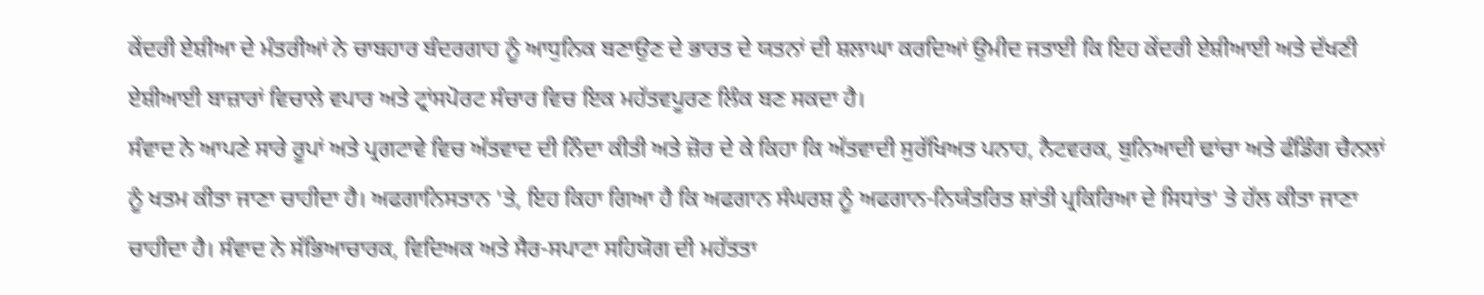ਕੇਂਦਰੀ ਏਸ਼ੀਆ ਦੇ ਮੰਤਰੀਆਂ ਨੇ ਚਾਬਹਾਰ ਬੰਦਰਗਾਹ ਨੂੰ ਆਧੁਨਿਕ ਬਣਾਉਣ ਦੇ ਭਾਰਤ ਦੇ ਯਤਨਾਂ ਦੀ ਸ਼ਲਾਘਾ ਕਰਦਿਆਂ ਉਮੀਦ ਜਤਾਈ ਕਿ ਇਹ ਕੇਂਦਰੀ ਏਸ਼ੀਆਈ ਅਤੇ ਦੱਖਣੀ ਏਸ਼ੀਆਈ ਬਾਜ਼ਾਰਾਂ ਵਿਚਾਲੇ ਵਪਾਰ ਅਤੇ ਟ੍ਰਾਂਸਪੋਰਟ ਸੰਚਾਰ ਵਿਚ ਇਕ ਮਹੱਤਵਪੂਰਣ ਲਿੰਕ ਬਣ ਸਕਦਾ ਹੈ।
ਸੰਵਾਦ ਨੇ ਆਪਣੇ ਸਾਰੇ ਰੂਪਾਂ ਅਤੇ ਪ੍ਰਗਟਾਵੇ ਵਿਚ ਅੱਤਵਾਦ ਦੀ ਨਿੰਦਾ ਕੀਤੀ ਅਤੇ ਜ਼ੋਰ ਦੇ ਕੇ ਕਿਹਾ ਕਿ ਅੱਤਵਾਦੀ ਸੁਰੱਖਿਅਤ ਪਨਾਹ, ਨੈਟਵਰਕ, ਬੁਨਿਆਦੀ ਢਾਂਚਾ ਅਤੇ ਫੰਡਿੰਗ ਚੈਨਲਾਂ ਨੂੰ ਖਤਮ ਕੀਤਾ ਜਾਣਾ ਚਾਹੀਦਾ ਹੈ। ਅਫਗਾਨਿਸਤਾਨ 'ਤੇ, ਇਹ ਕਿਹਾ ਗਿਆ ਹੈ ਕਿ ਅਫਗਾਨ ਸੰਘਰਸ਼ ਨੂੰ ਅਫਗਾਨ-ਨਿਯੰਤਰਿਤ ਸ਼ਾਂਤੀ ਪ੍ਰਕਿਰਿਆ ਦੇ ਸਿਧਾਂਤ' ਤੇ ਹੱਲ ਕੀਤਾ ਜਾਣਾ ਚਾਹੀਦਾ ਹੈ। ਸੰਵਾਦ ਨੇ ਸੱਭਿਆਚਾਰਕ, ਵਿਦਿਅਕ ਅਤੇ ਸੈਰ-ਸਪਾਟਾ ਸਹਿਯੋਗ ਦੀ ਮਹੱਤਤਾ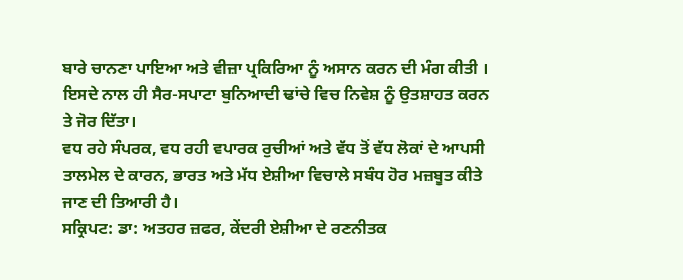ਬਾਰੇ ਚਾਨਣਾ ਪਾਇਆ ਅਤੇ ਵੀਜ਼ਾ ਪ੍ਰਕਿਰਿਆ ਨੂੰ ਅਸਾਨ ਕਰਨ ਦੀ ਮੰਗ ਕੀਤੀ । ਇਸਦੇ ਨਾਲ ਹੀ ਸੈਰ-ਸਪਾਟਾ ਬੁਨਿਆਦੀ ਢਾਂਚੇ ਵਿਚ ਨਿਵੇਸ਼ ਨੂੰ ਉਤਸ਼ਾਹਤ ਕਰਨ ਤੇ ਜੋਰ ਦਿੱਤਾ।
ਵਧ ਰਹੇ ਸੰਪਰਕ, ਵਧ ਰਹੀ ਵਪਾਰਕ ਰੁਚੀਆਂ ਅਤੇ ਵੱਧ ਤੋਂ ਵੱਧ ਲੋਕਾਂ ਦੇ ਆਪਸੀ ਤਾਲਮੇਲ ਦੇ ਕਾਰਨ, ਭਾਰਤ ਅਤੇ ਮੱਧ ਏਸ਼ੀਆ ਵਿਚਾਲੇ ਸਬੰਧ ਹੋਰ ਮਜ਼ਬੂਤ ਕੀਤੇ ਜਾਣ ਦੀ ਤਿਆਰੀ ਹੈ।
ਸਕ੍ਰਿਪਟ: ਡਾ: ਅਤਹਰ ਜ਼ਫਰ, ਕੇਂਦਰੀ ਏਸ਼ੀਆ ਦੇ ਰਣਨੀਤਕ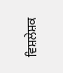ਵਿਸ਼ਲੇਸ਼ਕ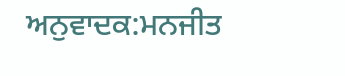ਅਨੁਵਾਦਕ:ਮਨਜੀਤ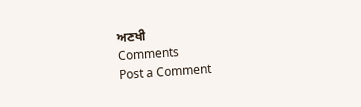ਅਣਖੀ
Comments
Post a Comment